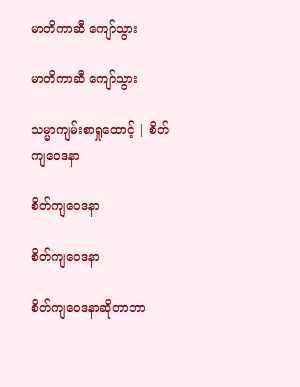မာတိကာဆီ ကျော်သွား

မာတိကာဆီ ကျော်သွား

သမ္မာကျမ်းစာရှုထောင့် | စိတ်ကျဝေဒနာ

စိတ်ကျဝေဒနာ

စိတ်ကျဝေဒနာ

စိတ်ကျဝေဒနာဆိုတာဘာ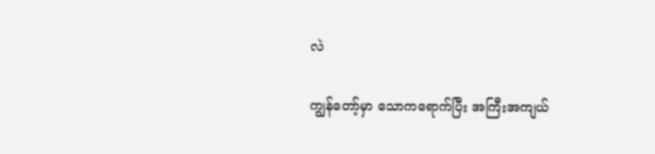လဲ

ကျွန်တော့်မှာ သောကရောက်ပြီး အကြီးအကျယ်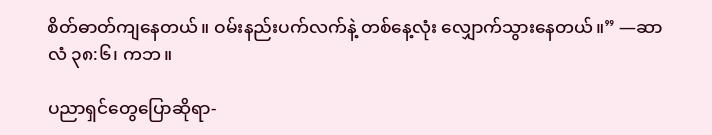စိတ်ဓာတ်ကျနေတယ်။ ဝမ်းနည်းပက်လက်နဲ့ တစ်နေ့လုံး လျှောက်သွားနေတယ်။” —ဆာလံ ၃၈:၆၊ ကဘ။

ပညာရှင်တွေပြောဆိုရာ-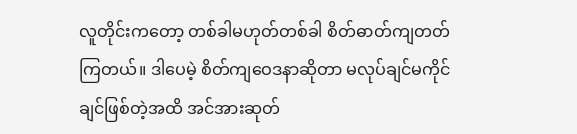လူတိုင်းကတော့ တစ်ခါမဟုတ်တစ်ခါ စိတ်ဓာတ်ကျတတ်ကြတယ်။ ဒါပေမဲ့ စိတ်ကျဝေဒနာဆိုတာ မလုပ်ချင်မကိုင်ချင်ဖြစ်တဲ့အထိ အင်အားဆုတ်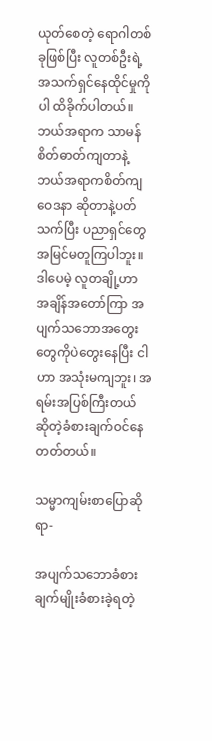ယုတ်စေတဲ့ ရောဂါတစ်ခုဖြစ်ပြီး လူတစ်ဦးရဲ့ အသက်ရှင်နေထိုင်မှုကိုပါ ထိခိုက်ပါတယ်။ ဘယ်အရာက သာမန်စိတ်ဓာတ်ကျတာနဲ့ ဘယ်အရာကစိတ်ကျဝေဒနာ ဆိုတာနဲ့ပတ်သက်ပြီး ပညာရှင်တွေ အမြင်မတူကြပါဘူး။ ဒါပေမဲ့ လူတချို့ဟာ အချိန်အတော်ကြာ အပျက်သဘောအတွေးတွေကိုပဲတွေးနေပြီး ငါဟာ အသုံးမကျဘူး၊ အရမ်းအပြစ်ကြီးတယ် ဆိုတဲ့ခံစားချက်ဝင်နေတတ်တယ်။

သမ္မာကျမ်းစာပြောဆိုရာ-

အပျက်သဘောခံစားချက်မျိုးခံစားခဲ့ရတဲ့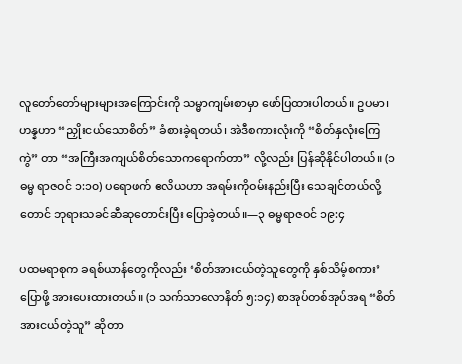လူတော်တော်များများအကြောင်းကို သမ္မာကျမ်းစာမှာ ဖော်ပြထားပါတယ်။ ဥပမာ၊ ဟန္နဟာ “ညှိုးငယ်သောစိတ်” ခံစားခဲ့ရတယ်၊ အဲဒီစကားလုံးကို “စိတ်နှလုံးကြေကွဲ” တာ “အကြီးအကျယ်စိတ်သောကရောက်တာ” လို့လည်း ပြန်ဆိုနိုင်ပါတယ်။ (၁ ဓမ္မ ရာဇဝင် ၁:၁၀) ပရောဖက် ဧလိယဟာ အရမ်းကိုဝမ်းနည်းပြီး သေချင်တယ်လို့တောင် ဘုရားသခင်ဆီဆုတောင်းပြီး ပြောခဲ့တယ်။—၃ ဓမ္မရာဇဝင် ၁၉:၄

ပထမရာစုက ခရစ်ယာန်တွေကိုလည်း ‘စိတ်အားငယ်တဲ့သူတွေကို နှစ်သိမ့်စကား’ ပြောဖို့ အားပေးထားတယ်။ (၁ သက်သာလောနိတ် ၅:၁၄) စာအုပ်တစ်အုပ်အရ “စိတ်အားငယ်တဲ့သူ” ဆိုတာ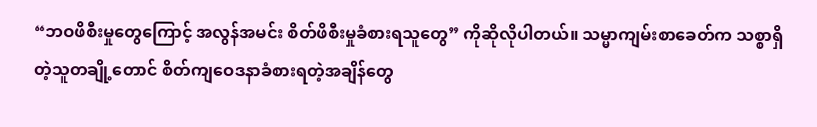“ဘဝဖိစီးမှုတွေကြောင့် အလွန်အမင်း စိတ်ဖိစီးမှုခံစားရသူတွေ” ကိုဆိုလိုပါတယ်။ သမ္မာကျမ်းစာခေတ်က သစ္စာရှိတဲ့သူတချို့တောင် စိတ်ကျဝေဒနာခံစားရတဲ့အချိန်တွေ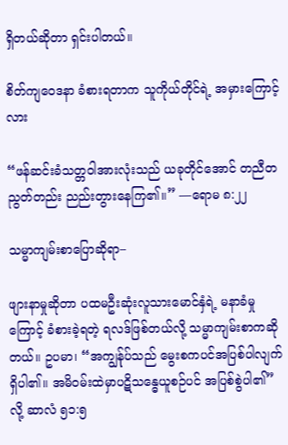ရှိတယ်ဆိုတာ ရှင်းပါတယ်။

စိတ်ကျဝေဒနာ ခံစားရတာက သူကိုယ်တိုင်ရဲ့ အမှားကြောင့်လား

“ဖန်ဆင်းခံသတ္တဝါအားလုံးသည် ယခုတိုင်အောင် တညီတညွတ်တည်း ညည်းတွားနေကြ၏။” —ရောမ ၈:၂၂

သမ္မာကျမ်းစာပြောဆိုရာ–

ဖျားနာမှုဆိုတာ ပထမဦးဆုံးလူသားမောင်နှံရဲ့ မနာခံမှုကြောင့် ခံစားခဲ့ရတဲ့ ရလဒ်ဖြစ်တယ်လို့ သမ္မာကျမ်းစာကဆိုတယ်။ ဥပမာ၊ “အကျွန်ုပ်သည် မွေးစကပင်အပြစ်ပါလျက်ရှိပါ၏။ အမိဝမ်းထဲမှာပဋိသန္ဓေယူစဉ်ပင် အပြစ်စွဲပါ၏” လို့ ဆာလံ ၅၁:၅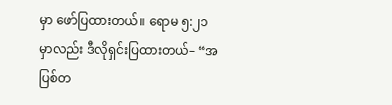မှာ ဖော်ပြထားတယ်။ ရောမ ၅:၂၁ မှာလည်း ဒီလိုရှင်းပြထားတယ်– “အပြစ်တ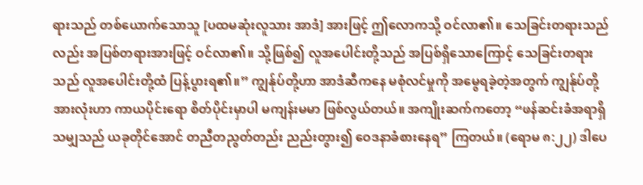ရားသည် တစ်ယောက်သောသူ [ပထမဆုံးလူသား အာဒံ] အားဖြင့် ဤလောကသို့ ဝင်လာ၏။ သေခြင်းတရားသည်လည်း အပြစ်တရားအားဖြင့် ဝင်လာ၏။ သို့ဖြစ်၍ လူအပေါင်းတို့သည် အပြစ်ရှိသောကြောင့် သေခြင်းတရားသည် လူအပေါင်းတို့ထံ ပြန့်ပွားရ၏။” ကျွန်ုပ်တို့ဟာ အာဒံဆီကနေ မစုံလင်မှုကို အမွေရခဲ့တဲ့အတွက် ကျွန်ုပ်တို့အားလုံးဟာ ကာယပိုင်းရော စိတ်ပိုင်းမှာပါ မကျန်းမမာ ဖြစ်လွယ်တယ်။ အကျိုးဆက်ကတော့ “ဖန်ဆင်းခံအရာရှိသမျှသည် ယခုတိုင်အောင် တညီတညွတ်တည်း ညည်းတွား၍ ဝေဒနာခံစားနေရ” ကြတယ်။ (ရောမ ၈:၂၂) ဒါပေ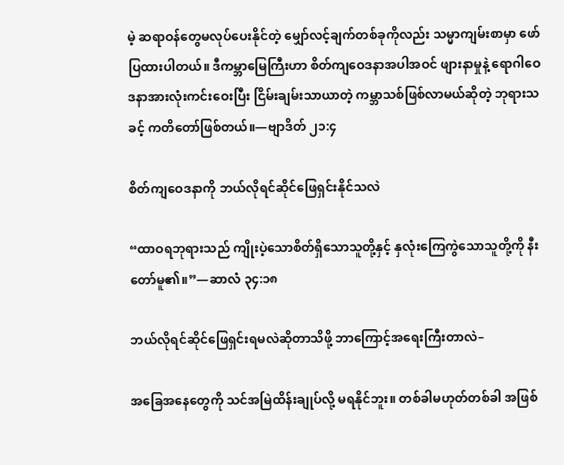မဲ့ ဆရာဝန်တွေမလုပ်ပေးနိုင်တဲ့ မျှော်လင့်ချက်တစ်ခုကိုလည်း သမ္မာကျမ်းစာမှာ ဖော်ပြထားပါတယ်။ ဒီကမ္ဘာမြေကြီးဟာ စိတ်ကျဝေဒနာအပါအဝင် ဖျားနာမှုနဲ့ ရောဂါဝေဒနာအားလုံးကင်းဝေးပြီး ငြိမ်းချမ်းသာယာတဲ့ ကမ္ဘာသစ်ဖြစ်လာမယ်ဆိုတဲ့ ဘုရားသခင့် ကတိတော်ဖြစ်တယ်။—ဗျာဒိတ် ၂၁:၄

စိတ်ကျဝေဒနာကို ဘယ်လိုရင်ဆိုင်ဖြေရှင်းနိုင်သလဲ

“ထာဝရဘုရားသည် ကျိုးပဲ့သောစိတ်ရှိသောသူတို့နှင့် နှလုံးကြေကွဲသောသူတို့ကို နီးတော်မူ၏။”—ဆာလံ ၃၄:၁၈

ဘယ်လိုရင်ဆိုင်ဖြေရှင်းရမလဲဆိုတာသိဖို့ ဘာကြောင့်အရေးကြီးတာလဲ–

အခြေအနေတွေကို သင်အမြဲထိန်းချုပ်လို့ မရနိုင်ဘူး။ တစ်ခါမဟုတ်တစ်ခါ အဖြစ်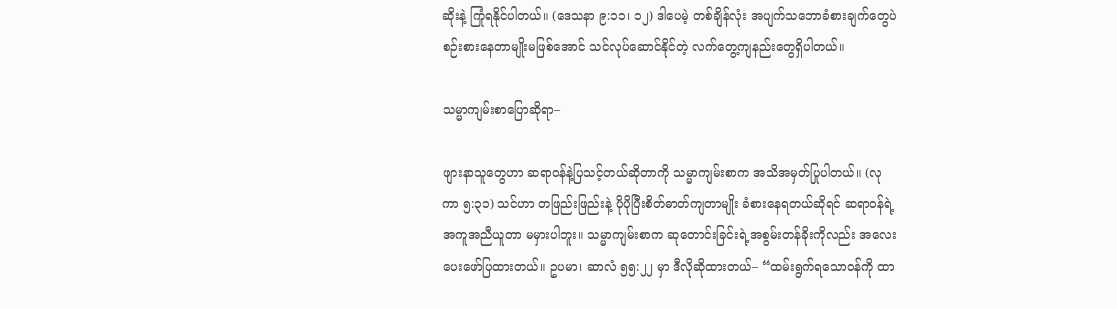ဆိုးနဲ့ ကြုံရနိုင်ပါတယ်။ (ဒေသနာ ၉:၁၁၊ ၁၂) ဒါပေမဲ့ တစ်ချိန်လုံး အပျက်သဘောခံစားချက်တွေပဲ စဉ်းစားနေတာမျိုးမဖြစ်အောင် သင်လုပ်ဆောင်နိုင်တဲ့ လက်တွေ့ကျနည်းတွေရှိပါတယ်။

သမ္မာကျမ်းစာပြောဆိုရာ–

ဖျားနာသူတွေဟာ ဆရာဝန်နဲ့ပြသင့်တယ်ဆိုတာကို သမ္မာကျမ်းစာက အသိအမှတ်ပြုပါတယ်။ (လုကာ ၅:၃၁) သင်ဟာ တဖြည်းဖြည်းနဲ့ ပိုပိုပြီးစိတ်ဓာတ်ကျတာမျိုး ခံစားနေရတယ်ဆိုရင် ဆရာဝန်ရဲ့အကူအညီယူတာ မမှားပါဘူး။ သမ္မာကျမ်းစာက ဆုတောင်းခြင်းရဲ့အစွမ်းတန်ခိုးကိုလည်း အလေးပေးဖော်ပြထားတယ်။ ဥပမာ၊ ဆာလံ ၅၅:၂၂ မှာ ဒီလိုဆိုထားတယ်– “ထမ်းရွက်ရသောဝန်ကို ထာ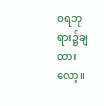ဝရဘုရား၌ချထားလော့။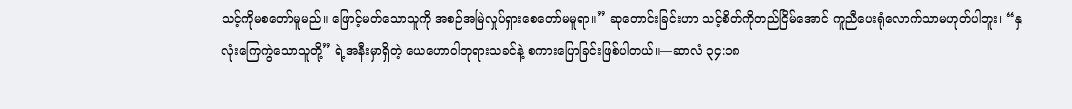သင့်ကိုမစတော်မူမည်။ ဖြောင့်မတ်သောသူကို အစဉ်အမြဲလှုပ်ရှားစေတော်မမူရာ။” ဆုတောင်းခြင်းဟာ သင့်စိတ်ကိုတည်ငြိမ်အောင် ကူညီပေးရုံလောက်သာမဟုတ်ပါဘူး၊ “နှလုံးကြေကွဲသောသူတို့” ရဲ့အနီးမှာရှိတဲ့ ယေဟောဝါဘုရားသခင်နဲ့ စကားပြောခြင်းဖြစ်ပါတယ်။—ဆာလံ ၃၄:၁၈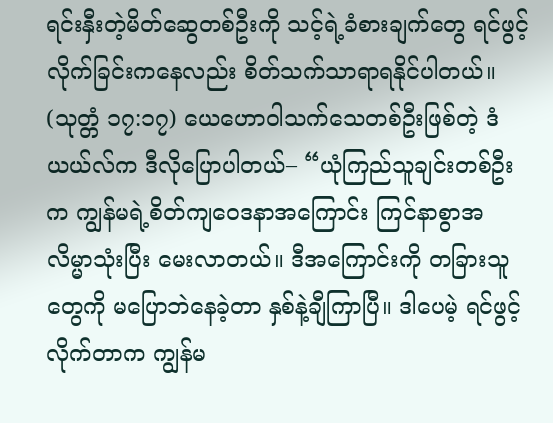ရင်းနှီးတဲ့မိတ်ဆွေတစ်ဦးကို သင့်ရဲ့ခံစားချက်တွေ ရင်ဖွင့်လိုက်ခြင်းကနေလည်း စိတ်သက်သာရာရနိုင်ပါတယ်။ (သုတ္တံ ၁၇:၁၇) ယေဟောဝါသက်သေတစ်ဦးဖြစ်တဲ့ ဒံယယ်လ်က ဒီလိုပြောပါတယ်– “ယုံကြည်သူချင်းတစ်ဦးက ကျွန်မရဲ့စိတ်ကျဝေဒနာအကြောင်း ကြင်နာစွာအလိမ္မာသုံးပြီး မေးလာတယ်။ ဒီအကြောင်းကို တခြားသူတွေကို မပြောဘဲနေခဲ့တာ နှစ်နဲ့ချီကြာပြီ။ ဒါပေမဲ့ ရင်ဖွင့်လိုက်တာက ကျွန်မ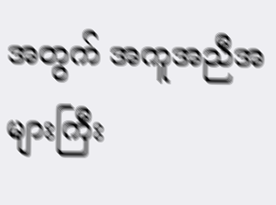အတွက် အကူအညီအများကြီး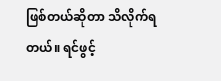ဖြစ်တယ်ဆိုတာ သိလိုက်ရတယ်။ ရင်ဖွင့်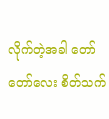လိုက်တဲ့အခါ တော်တော်လေး စိတ်သက်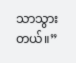သာသွားတယ်။”